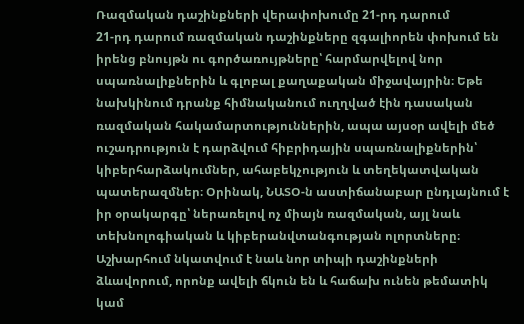Ռազմական դաշինքների վերափոխումը 21-րդ դարում
21-րդ դարում ռազմական դաշինքները զգալիորեն փոխում են իրենց բնույթն ու գործառույթները՝ հարմարվելով նոր սպառնալիքներին և գլոբալ քաղաքական միջավայրին։ Եթե նախկինում դրանք հիմնականում ուղղված էին դասական ռազմական հակամարտություններին, ապա այսօր ավելի մեծ ուշադրություն է դարձվում հիբրիդային սպառնալիքներին՝ կիբերհարձակումներ, ահաբեկչություն և տեղեկատվական պատերազմներ։ Օրինակ, ՆԱՏՕ-ն աստիճանաբար ընդլայնում է իր օրակարգը՝ ներառելով ոչ միայն ռազմական, այլ նաև տեխնոլոգիական և կիբերանվտանգության ոլորտները։
Աշխարհում նկատվում է նաև նոր տիպի դաշինքների ձևավորում, որոնք ավելի ճկուն են և հաճախ ունեն թեմատիկ կամ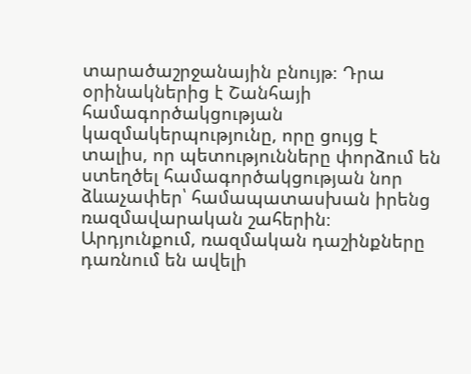տարածաշրջանային բնույթ։ Դրա օրինակներից է Շանհայի համագործակցության կազմակերպությունը, որը ցույց է տալիս, որ պետությունները փորձում են ստեղծել համագործակցության նոր ձևաչափեր՝ համապատասխան իրենց ռազմավարական շահերին։ Արդյունքում, ռազմական դաշինքները դառնում են ավելի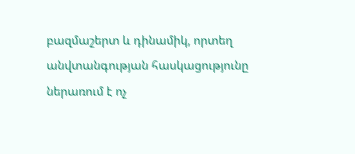բազմաշերտ և դինամիկ, որտեղ անվտանգության հասկացությունը ներառում է ոչ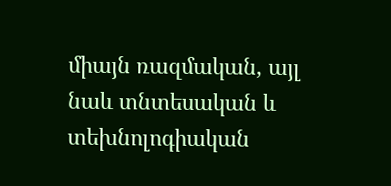միայն ռազմական, այլ նաև տնտեսական և տեխնոլոգիական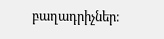բաղադրիչներ։